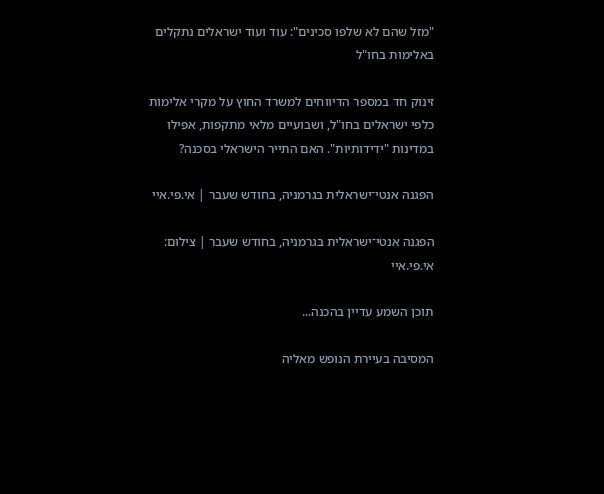"מזל שהם לא שלפו סכינים": עוד ועוד ישראלים נתקלים באלימות בחו"ל

זינוק חד במספר הדיווחים למשרד החוץ על מקרי אלימות כלפי ישראלים בחו"ל, ושבועיים מלאי מתקפות, אפילו במדינות "ידידותיות". האם התייר הישראלי בסכנה?

הפגנה אנטי־ישראלית בגרמניה, בחודש שעבר | אי.פי.איי

הפגנה אנטי־ישראלית בגרמניה, בחודש שעבר | צילום: אי.פי.איי

תוכן השמע עדיין בהכנה...

המסיבה בעיירת הנופש מאליה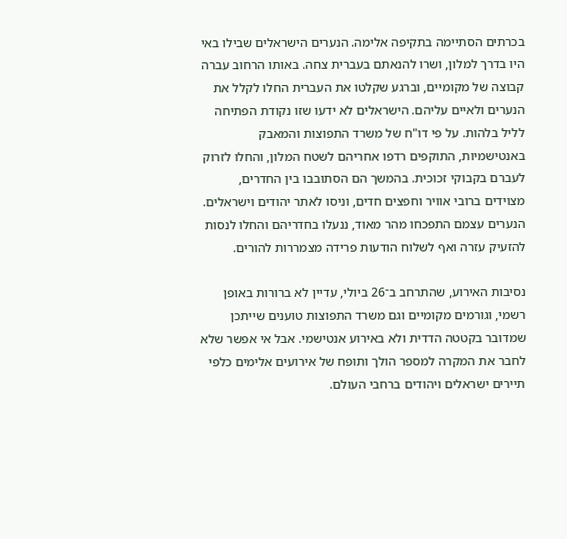בכרתים הסתיימה בתקיפה אלימה. הנערים הישראלים שבילו באי היו בדרך למלון, ושרו להנאתם בעברית צחה. באותו הרחוב עברה קבוצה של מקומיים, וברגע שקלטו את העברית החלו לקלל את הנערים ולאיים עליהם. הישראלים לא ידעו שזו נקודת הפתיחה לליל בלהות. על פי דו"ח של משרד התפוצות והמאבק באנטישמיות, התוקפים רדפו אחריהם לשטח המלון, והחלו לזרוק לעברם בקבוקי זכוכית. בהמשך הם הסתובבו בין החדרים, מצוידים ברובי אוויר וחפצים חדים, וניסו לאתר יהודים וישראלים. הנערים עצמם התפכחו מהר מאוד, ננעלו בחדריהם והחלו לנסות להזעיק עזרה ואף לשלוח הודעות פרידה מצמררות להורים.

נסיבות האירוע, שהתרחב ב־26 ביולי, עדיין לא ברורות באופן רשמי, וגורמים מקומיים וגם משרד התפוצות טוענים שייתכן שמדובר בקטטה הדדית ולא באירוע אנטישמי. אבל אי אפשר שלא לחבר את המקרה למספר הולך ותופח של אירועים אלימים כלפי תיירים ישראלים ויהודים ברחבי העולם.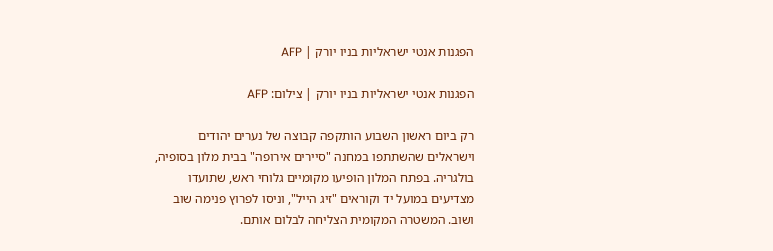הפגנות אנטי ישראליות בניו יורק | AFP

הפגנות אנטי ישראליות בניו יורק | צילום: AFP

רק ביום ראשון השבוע הותקפה קבוצה של נערים יהודים וישראלים שהשתתפו במחנה "סיירים אירופה" בבית מלון בסופיה, בולגריה. בפתח המלון הופיעו מקומיים גלוחי ראש, שתועדו מצדיעים במועל יד וקוראים "זיג הייל", וניסו לפרוץ פנימה שוב ושוב. המשטרה המקומית הצליחה לבלום אותם.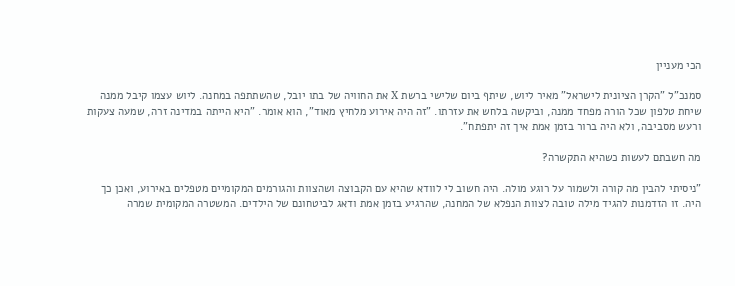הכי מעניין

סמנכ"ל "הקרן הציונית לישראל" מאיר ליוש, שיתף ביום שלישי ברשת X את החוויה של בתו יובל, שהשתתפה במחנה. ליוש עצמו קיבל ממנה שיחת טלפון שכל הורה מפחד ממנה, וביקשה בלחש את עזרתו. "זה היה אירוע מלחיץ מאוד", הוא אומר. "היא הייתה במדינה זרה, שמעה צעקות ורעש מסביבה, ולא היה ברור בזמן אמת איך זה יתפתח".

מה חשבתם לעשות כשהיא התקשרה?

"ניסיתי להבין מה קורה ולשמור על רוגע מולה. היה חשוב לי לוודא שהיא עם הקבוצה ושהצוות והגורמים המקומיים מטפלים באירוע, ואכן כך היה. זו הזדמנות להגיד מילה טובה לצוות הנפלא של המחנה, שהרגיע בזמן אמת ודאג לביטחונם של הילדים. המשטרה המקומית שמרה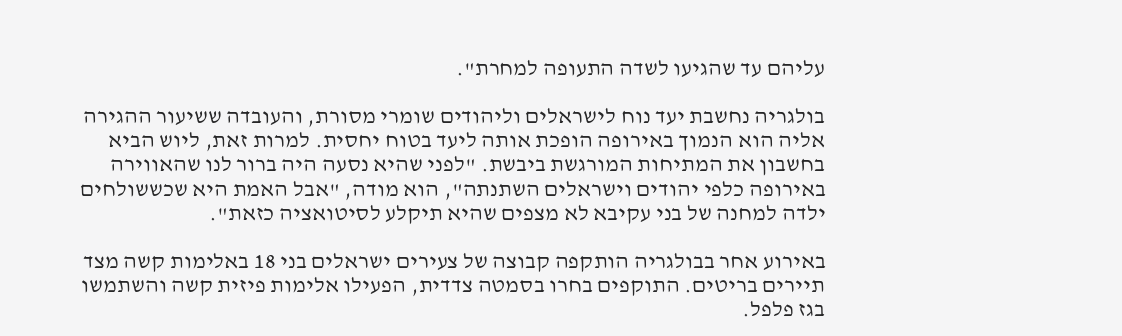עליהם עד שהגיעו לשדה התעופה למחרת".

בולגריה נחשבת יעד נוח לישראלים וליהודים שומרי מסורת, והעובדה ששיעור ההגירה אליה הוא הנמוך באירופה הופכת אותה ליעד בטוח יחסית. למרות זאת, ליוש הביא בחשבון את המתיחות המורגשת ביבשת. "לפני שהיא נסעה היה ברור לנו שהאווירה באירופה כלפי יהודים וישראלים השתנתה", הוא מודה, "אבל האמת היא שכששולחים ילדה למחנה של בני עקיבא לא מצפים שהיא תיקלע לסיטואציה כזאת".

באירוע אחר בבולגריה הותקפה קבוצה של צעירים ישראלים בני 18 באלימות קשה מצד תיירים בריטים. התוקפים בחרו בסמטה צדדית, הפעילו אלימות פיזית קשה והשתמשו בגז פלפל.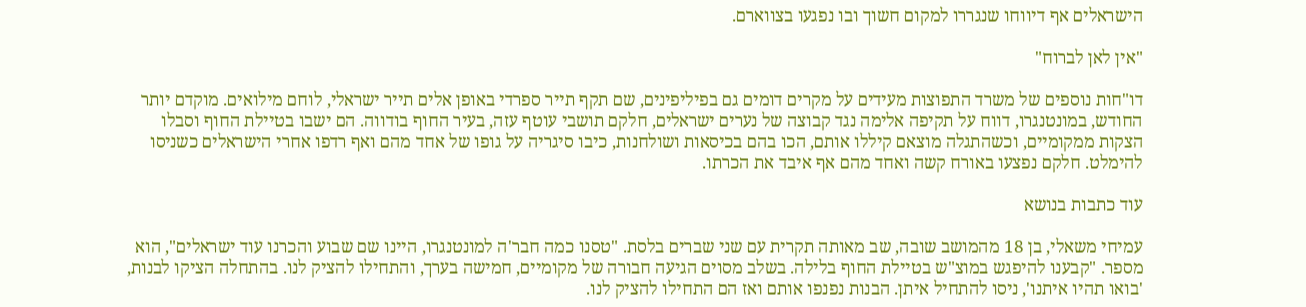הישראלים אף דיווחו שנגררו למקום חשוך ובו נפגעו בצווארם.

"אין לאן לברוח"

דו"חות נוספים של משרד התפוצות מעידים על מקרים דומים גם בפיליפינים, שם תקף תייר ספרדי באופן אלים תייר ישראלי, לוחם מילואים. מוקדם יותר החודש, במונטנגרו, דווח על תקיפה אלימה נגד קבוצה של נערים ישראלים, חלקם תושבי עוטף עזה, בעיר החוף בודווה. הם ישבו בטיילת החוף וסבלו הצקות ממקומיים, וכשהתגלה מוצאם קיללו אותם, הכו בהם בכיסאות ושולחנות, כיבו סיגריה על גופו של אחד מהם ואף רדפו אחרי הישראלים כשניסו להימלט. חלקם נפצעו באורח קשה ואחד מהם אף איבד את הכרתו.

עוד כתבות בנושא

עמיחי משאלי, בן 18 מהמושב שובה, שב מאותה תקרית עם שני שברים בלסת. "טסנו כמה חבר'ה למונטנגרו, היינו שם שבוע והכרנו עוד ישראלים", הוא מספר. "קבענו להיפגש במוצ"ש בטיילת החוף בלילה. בשלב מסוים הגיעה חבורה של מקומיים, חמישה בערך, והתחילו להציק לנו. בהתחלה הציקו לבנות, 'בואו תהיו איתנו', ניסו להתחיל איתן. הבנות נפנפו אותם ואז הם התחילו להציק לנו.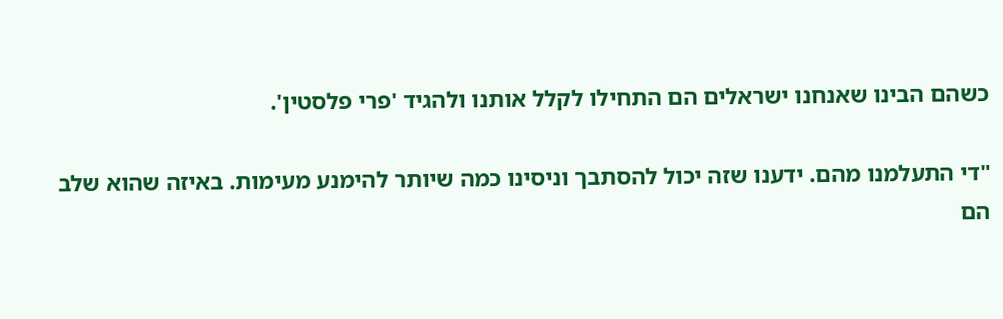כשהם הבינו שאנחנו ישראלים הם התחילו לקלל אותנו ולהגיד 'פרי פלסטין'.

"די התעלמנו מהם. ידענו שזה יכול להסתבך וניסינו כמה שיותר להימנע מעימות. באיזה שהוא שלב הם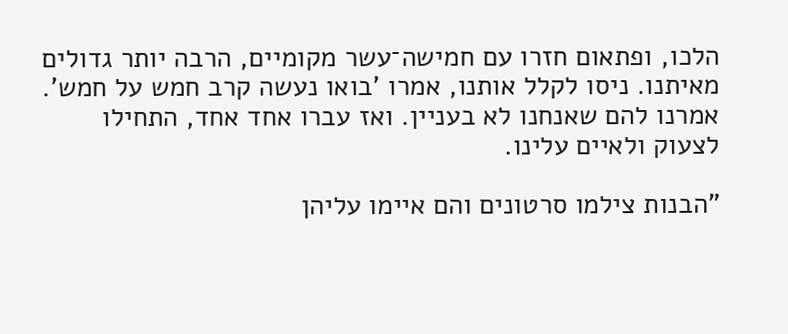הלכו, ופתאום חזרו עם חמישה־עשר מקומיים, הרבה יותר גדולים מאיתנו. ניסו לקלל אותנו, אמרו 'בואו נעשה קרב חמש על חמש'. אמרנו להם שאנחנו לא בעניין. ואז עברו אחד אחד, התחילו לצעוק ולאיים עלינו.

"הבנות צילמו סרטונים והם איימו עליהן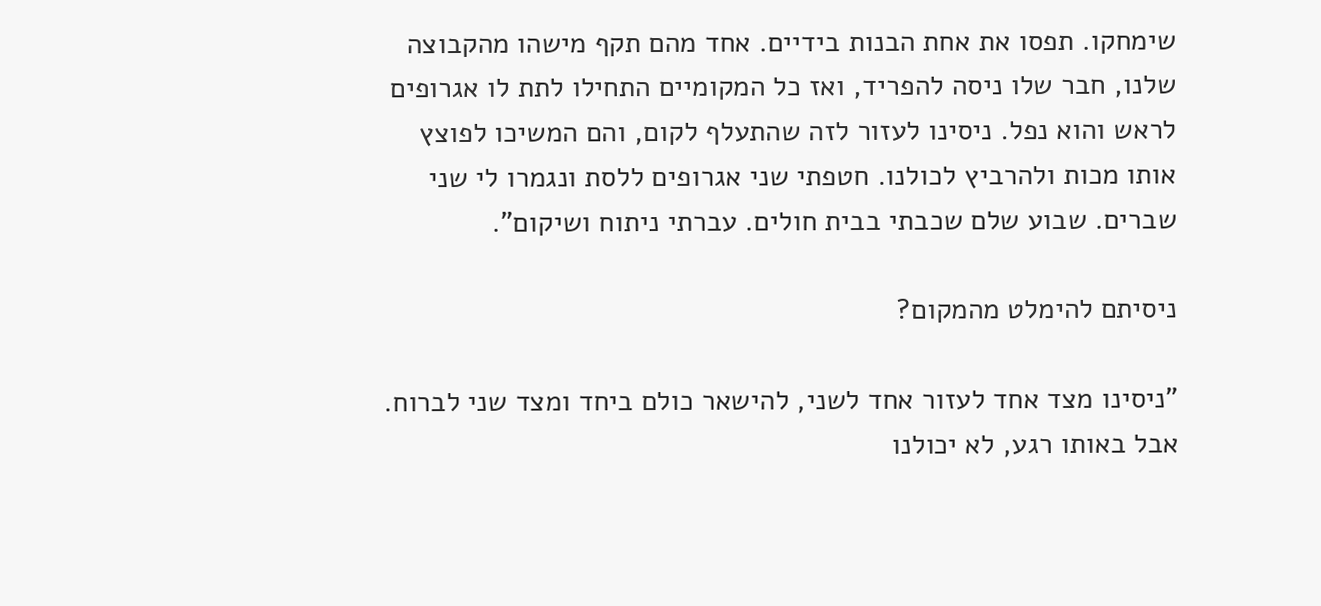שימחקו. תפסו את אחת הבנות בידיים. אחד מהם תקף מישהו מהקבוצה שלנו, חבר שלו ניסה להפריד, ואז כל המקומיים התחילו לתת לו אגרופים לראש והוא נפל. ניסינו לעזור לזה שהתעלף לקום, והם המשיכו לפוצץ אותו מכות ולהרביץ לכולנו. חטפתי שני אגרופים ללסת ונגמרו לי שני שברים. שבוע שלם שכבתי בבית חולים. עברתי ניתוח ושיקום".

ניסיתם להימלט מהמקום?

"ניסינו מצד אחד לעזור אחד לשני, להישאר כולם ביחד ומצד שני לברוח. אבל באותו רגע, לא יכולנו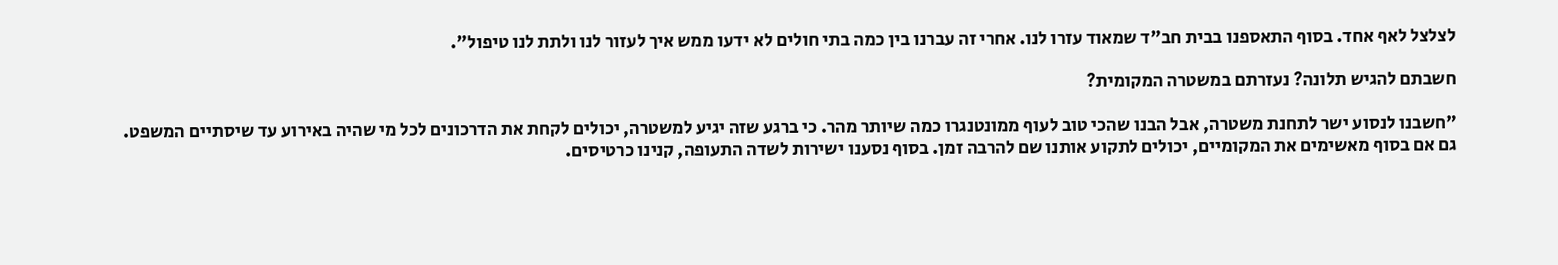לצלצל לאף אחד. בסוף התאספנו בבית חב"ד שמאוד עזרו לנו. אחרי זה עברנו בין כמה בתי חולים לא ידעו ממש איך לעזור לנו ולתת לנו טיפול".

חשבתם להגיש תלונה? נעזרתם במשטרה המקומית?

"חשבנו לנסוע ישר לתחנת משטרה, אבל הבנו שהכי טוב לעוף ממונטנגרו כמה שיותר מהר. כי ברגע שזה יגיע למשטרה, יכולים לקחת את הדרכונים לכל מי שהיה באירוע עד שיסתיים המשפט. גם אם בסוף מאשימים את המקומיים, יכולים לתקוע אותנו שם להרבה זמן. בסוף נסענו ישירות לשדה התעופה, קנינו כרטיסים.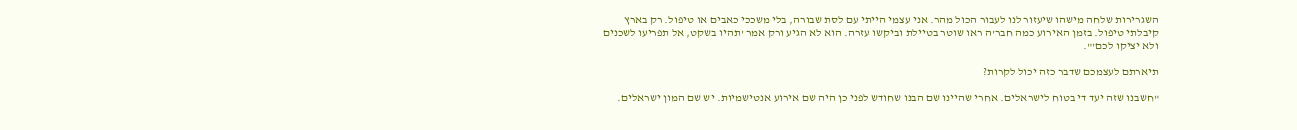השגרירות שלחה מישהו שיעזור לנו לעבור הכול מהר. אני עצמי הייתי עם לסת שבורה, בלי משככי כאבים או טיפול. רק בארץ קיבלתי טיפול. בזמן האירוע כמה חבר'ה ראו שוטר בטיילת וביקשו עזרה. הוא לא הגיע ורק אמר 'תהיו בשקט, אל תפריעו לשכנים ולא יציקו לכם'".

תיארתם לעצמכם שדבר כזה יכול לקרות?

"חשבנו שזה יעד די בטוח לישראלים. אחרי שהיינו שם הבנו שחודש לפני כן היה שם אירוע אנטישמיות. יש שם המון ישראלים.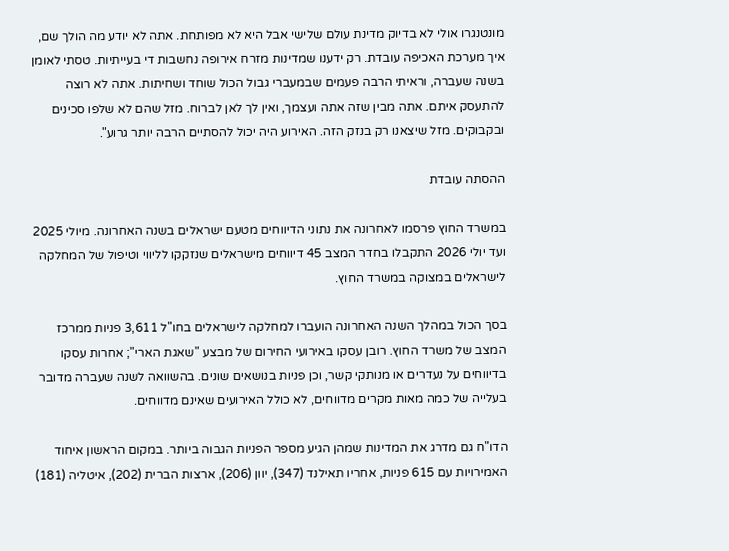מונטנגרו אולי לא בדיוק מדינת עולם שלישי אבל היא לא מפותחת. אתה לא יודע מה הולך שם, איך מערכת האכיפה עובדת. רק ידענו שמדינות מזרח אירופה נחשבות די בעייתיות. טסתי לאומן בשנה שעברה, וראיתי הרבה פעמים שבמעברי גבול הכול שוחד ושחיתות. אתה לא רוצה להתעסק איתם. אתה מבין שזה אתה ועצמך, ואין לך לאן לברוח. מזל שהם לא שלפו סכינים ובקבוקים. מזל שיצאנו רק בנזק הזה. האירוע היה יכול להסתיים הרבה יותר גרוע".

ההסתה עובדת

במשרד החוץ פרסמו לאחרונה את נתוני הדיווחים מטעם ישראלים בשנה האחרונה. מיולי 2025 ועד יולי 2026 התקבלו בחדר המצב 45 דיווחים מישראלים שנזקקו לליווי וטיפול של המחלקה לישראלים במצוקה במשרד החוץ.

בסך הכול במהלך השנה האחרונה הועברו למחלקה לישראלים בחו"ל 3,611 פניות ממרכז המצב של משרד החוץ. רובן עסקו באירועי החירום של מבצע "שאגת הארי"; אחרות עסקו בדיווחים על נעדרים או מנותקי קשר, וכן פניות בנושאים שונים. בהשוואה לשנה שעברה מדובר בעלייה של כמה מאות מקרים מדווחים, לא כולל האירועים שאינם מדווחים.

הדו"ח גם מדרג את המדינות שמהן הגיע מספר הפניות הגבוה ביותר. במקום הראשון איחוד האמירויות עם 615 פניות, אחריו תאילנד (347), יוון (206), ארצות הברית (202), איטליה (181)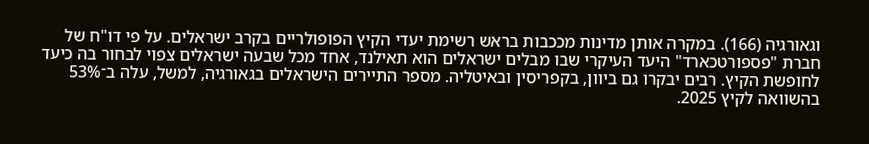וגאורגיה (166). במקרה אותן מדינות מככבות בראש רשימת יעדי הקיץ הפופולריים בקרב ישראלים. על פי דו"ח של חברת "פספורטכארד" היעד העיקרי שבו מבלים ישראלים הוא תאילנד, אחד מכל שבעה ישראלים צפוי לבחור בה כיעד לחופשת הקיץ. רבים יבקרו גם ביוון, בקפריסין ובאיטליה. מספר התיירים הישראלים בגאורגיה, למשל, עלה ב־53% בהשוואה לקיץ 2025.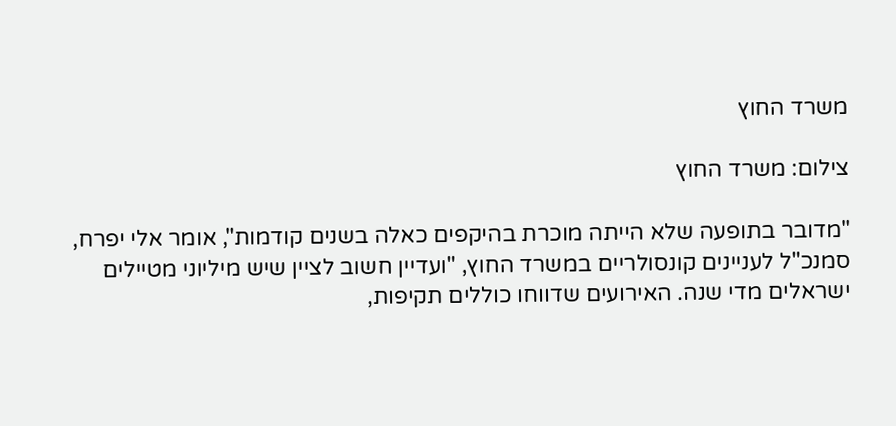משרד החוץ

צילום: משרד החוץ

"מדובר בתופעה שלא הייתה מוכרת בהיקפים כאלה בשנים קודמות", אומר אלי יפרח, סמנכ"ל לעניינים קונסולריים במשרד החוץ, "ועדיין חשוב לציין שיש מיליוני מטיילים ישראלים מדי שנה. האירועים שדווחו כוללים תקיפות,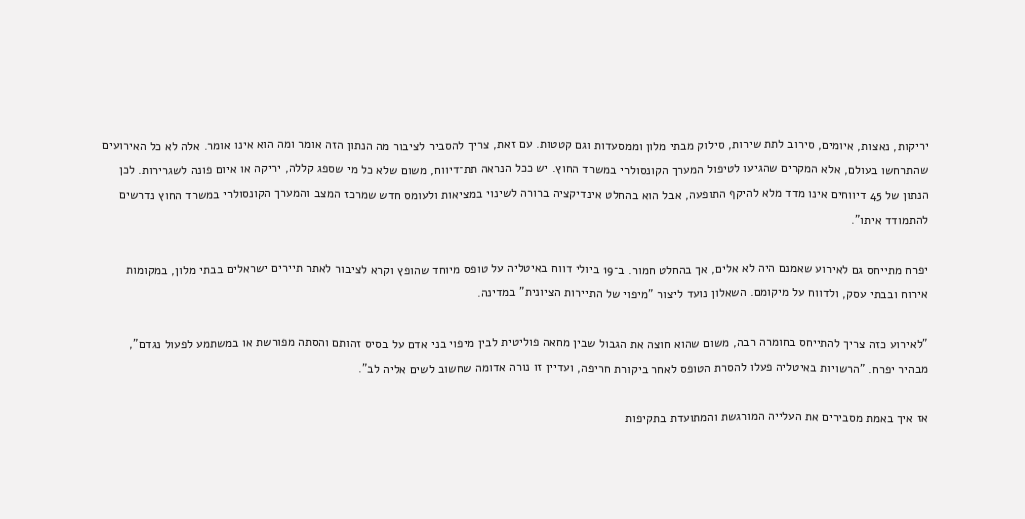יריקות, נאצות, איומים, סירוב לתת שירות, סילוק מבתי מלון וממסעדות וגם קטטות. עם זאת, צריך להסביר לציבור מה הנתון הזה אומר ומה הוא אינו אומר. אלה לא כל האירועים שהתרחשו בעולם, אלא המקרים שהגיעו לטיפול המערך הקונסולרי במשרד החוץ. יש ככל הנראה תת־דיווח, משום שלא כל מי שספג קללה, יריקה או איום פונה לשגרירות. לכן הנתון של 45 דיווחים אינו מדד מלא להיקף התופעה, אבל הוא בהחלט אינדיקציה ברורה לשינוי במציאות ולעומס חדש שמרכז המצב והמערך הקונסולרי במשרד החוץ נדרשים להתמודד איתו".

יפרח מתייחס גם לאירוע שאמנם היה לא אלים, אך בהחלט חמור. ב־19 ביולי דווח באיטליה על טופס מיוחד שהופץ וקרא לציבור לאתר תיירים ישראלים בבתי מלון, במקומות אירוח ובבתי עסק, ולדווח על מיקומם. השאלון נועד ליצור "מיפוי של התיירות הציונית" במדינה.

"לאירוע כזה צריך להתייחס בחומרה רבה, משום שהוא חוצה את הגבול שבין מחאה פוליטית לבין מיפוי בני אדם על בסיס זהותם והסתה מפורשת או במשתמע לפעול נגדם", מבהיר יפרח. "הרשויות באיטליה פעלו להסרת הטופס לאחר ביקורת חריפה, ועדיין זו נורה אדומה שחשוב לשים אליה לב".

אז איך באמת מסבירים את העלייה המורגשת והמתועדת בתקיפות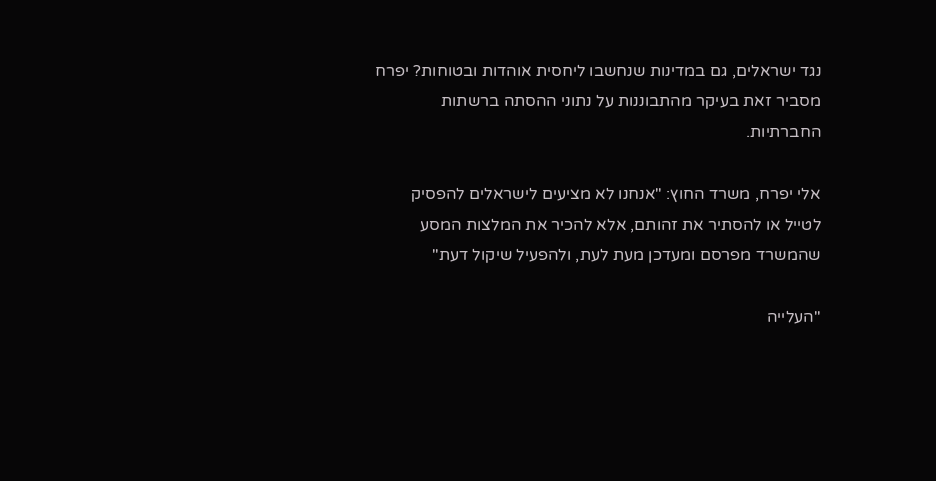נגד ישראלים, גם במדינות שנחשבו ליחסית אוהדות ובטוחות? יפרח מסביר זאת בעיקר מהתבוננות על נתוני ההסתה ברשתות החברתיות.

אלי יפרח, משרד החוץ: "אנחנו לא מציעים לישראלים להפסיק לטייל או להסתיר את זהותם, אלא להכיר את המלצות המסע שהמשרד מפרסם ומעדכן מעת לעת, ולהפעיל שיקול דעת"

"העלייה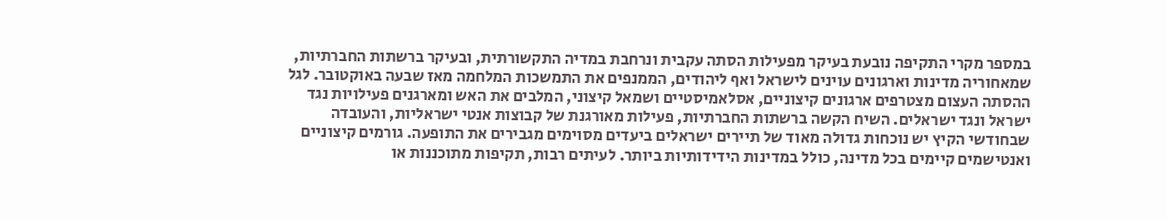במספר מקרי התקיפה נובעת בעיקר מפעילות הסתה עקבית ונרחבת במדיה התקשורתית, ובעיקר ברשתות החברתיות, שמאחוריה מדינות וארגונים עוינים לישראל ואף ליהודים, הממנפים את התמשכות המלחמה מאז שבעה באוקטובר. לגל ההסתה העצום מצטרפים ארגונים קיצוניים, אסלאמיסטיים ושמאל קיצוני, המלבים את האש ומארגנים פעילויות נגד ישראל ונגד ישראלים. השיח הקשה ברשתות החברתיות, פעילות מאורגנת של קבוצות אנטי ישראליות, והעובדה שבחודשי הקיץ יש נוכחות גדולה מאוד של תיירים ישראלים ביעדים מסוימים מגבירים את התופעה. גורמים קיצוניים ואנטישמים קיימים בכל מדינה, כולל במדינות הידידותיות ביותר. לעיתים רבות, תקיפות מתוכננות או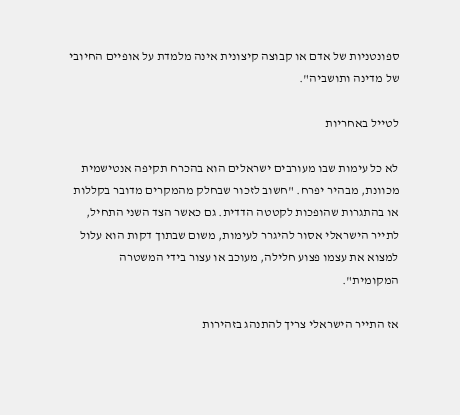ספונטניות של אדם או קבוצה קיצונית אינה מלמדת על אופיים החיובי של מדינה ותושביה".

לטייל באחריות

לא כל עימות שבו מעורבים ישראלים הוא בהכרח תקיפה אנטישמית מכוונת, מבהיר יפרח. "חשוב לזכור שבחלק מהמקרים מדובר בקללות או בהתגרות שהופכות לקטטה הדדית. גם כאשר הצד השני התחיל, לתייר הישראלי אסור להיגרר לעימות, משום שבתוך דקות הוא עלול למצוא את עצמו פצוע חלילה, מעוכב או עצור בידי המשטרה המקומית".

אז התייר הישראלי צריך להתנהג בזהירות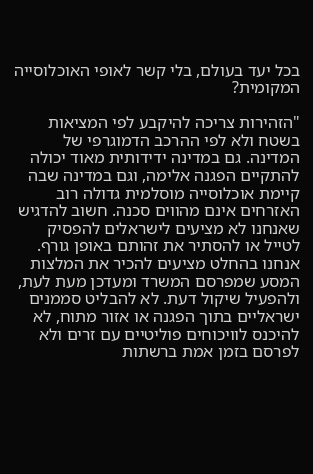בכל יעד בעולם, בלי קשר לאופי האוכלוסייה המקומית?

"הזהירות צריכה להיקבע לפי המציאות בשטח ולא לפי ההרכב הדמוגרפי של המדינה. גם במדינה ידידותית מאוד יכולה להתקיים הפגנה אלימה, וגם במדינה שבה קיימת אוכלוסייה מוסלמית גדולה רוב האזרחים אינם מהווים סכנה. חשוב להדגיש שאנחנו לא מציעים לישראלים להפסיק לטייל או להסתיר את זהותם באופן גורף. אנחנו בהחלט מציעים להכיר את המלצות המסע שמפרסם המשרד ומעדכן מעת לעת, ולהפעיל שיקול דעת. לא להבליט סממנים ישראליים בתוך הפגנה או אזור מתוח, לא להיכנס לוויכוחים פוליטיים עם זרים ולא לפרסם בזמן אמת ברשתות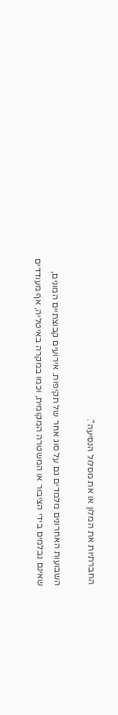החברתיות את המלון או את מסלול הנסיעה".

השבועות האחרונים מלמדים גם על סוג אחר של תקיפות. אירועים קבוצתיים המונים, שאינם נבלמים בידי הציבור או המשטרה המקומית, וכמו במקרה באיטליה, אף מעודדים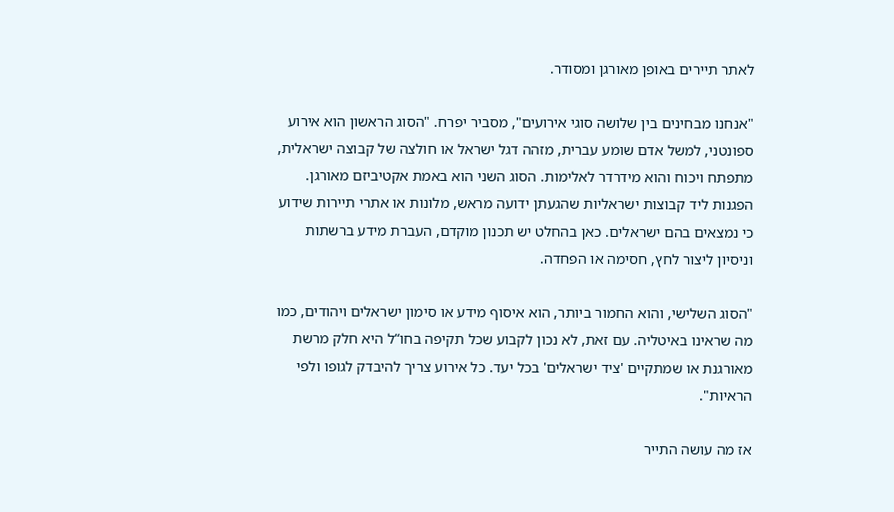לאתר תיירים באופן מאורגן ומסודר.

"אנחנו מבחינים בין שלושה סוגי אירועים", מסביר יפרח. "הסוג הראשון הוא אירוע ספונטני, למשל אדם שומע עברית, מזהה דגל ישראל או חולצה של קבוצה ישראלית, מתפתח ויכוח והוא מידרדר לאלימות. הסוג השני הוא באמת אקטיביזם מאורגן. הפגנות ליד קבוצות ישראליות שהגעתן ידועה מראש, מלונות או אתרי תיירות שידוע כי נמצאים בהם ישראלים. כאן בהחלט יש תכנון מוקדם, העברת מידע ברשתות וניסיון ליצור לחץ, חסימה או הפחדה.

"הסוג השלישי, והוא החמור ביותר, הוא איסוף מידע או סימון ישראלים ויהודים, כמו מה שראינו באיטליה. עם זאת, לא נכון לקבוע שכל תקיפה בחו“ל היא חלק מרשת מאורגנת או שמתקיים 'ציד ישראלים' בכל יעד. כל אירוע צריך להיבדק לגופו ולפי הראיות".

אז מה עושה התייר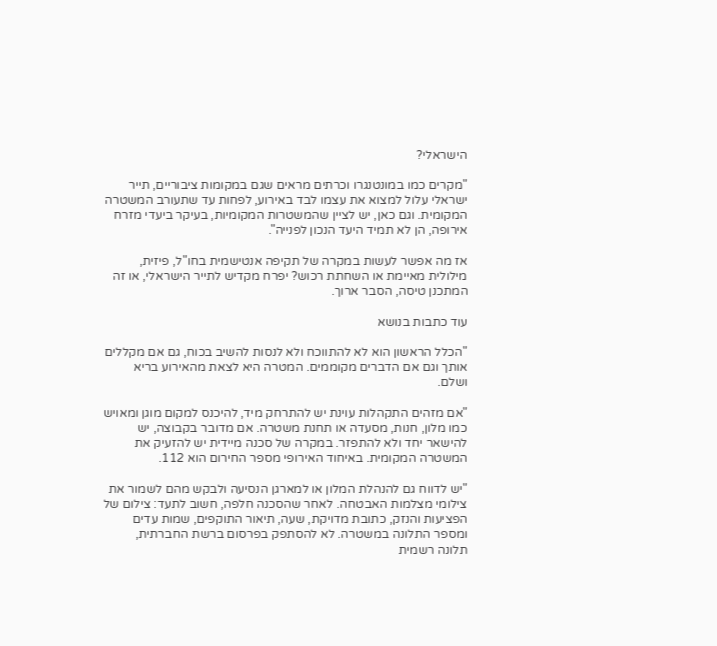הישראלי?

"מקרים כמו במונטנגרו וכרתים מראים שגם במקומות ציבוריים, תייר ישראלי עלול למצוא את עצמו לבד באירוע, לפחות עד שתעורב המשטרה המקומית. וגם כאן, יש לציין שהמשטרות המקומיות, בעיקר ביעדי מזרח אירופה, הן לא תמיד היעד הנכון לפנייה".

אז מה אפשר לעשות במקרה של תקיפה אנטישמית בחו"ל, פיזית, מילולית מאיימת או השחתת רכוש? יפרח מקדיש לתייר הישראלי, או זה המתכנן טיסה, הסבר ארוך.

עוד כתבות בנושא

"הכלל הראשון הוא לא להתווכח ולא לנסות להשיב בכוח, גם אם מקללים אותך וגם אם הדברים מקוממים. המטרה היא לצאת מהאירוע בריא ושלם.

"אם מזהים התקהלות עוינת יש להתרחק מיד, להיכנס למקום מוגן ומאויש כמו מלון, חנות, מסעדה או תחנת משטרה. אם מדובר בקבוצה, יש להישאר יחד ולא להתפזר. במקרה של סכנה מיידית יש להזעיק את המשטרה המקומית. באיחוד האירופי מספר החירום הוא 112.

"יש לדווח גם להנהלת המלון או למארגן הנסיעה ולבקש מהם לשמור את צילומי מצלמות האבטחה. לאחר שהסכנה חלפה, חשוב לתעד: צילום של הפציעות והנזק, כתובת מדויקת, שעה, תיאור התוקפים, שמות עדים ומספר התלונה במשטרה. לא להסתפק בפרסום ברשת החברתית, תלונה רשמית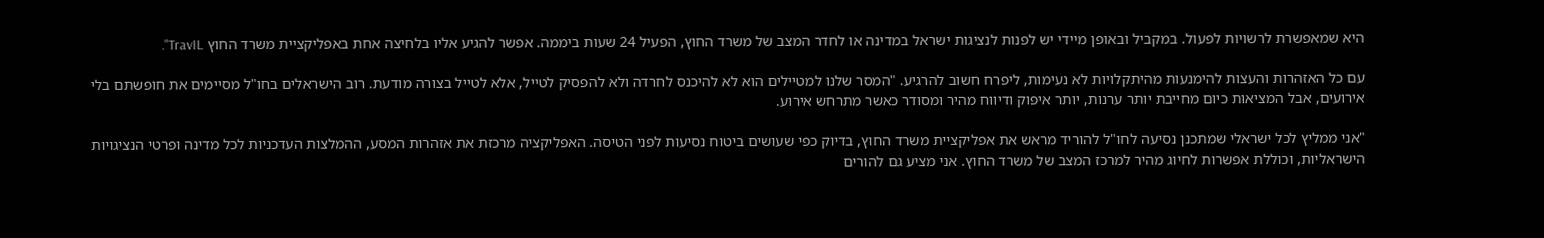היא שמאפשרת לרשויות לפעול. במקביל ובאופן מיידי יש לפנות לנציגות ישראל במדינה או לחדר המצב של משרד החוץ, הפעיל 24 שעות ביממה. אפשר להגיע אליו בלחיצה אחת באפליקציית משרד החוץ TravIL".

עם כל האזהרות והעצות להימנעות מהיתקלויות לא נעימות, ליפרח חשוב להרגיע. "המסר שלנו למטיילים הוא לא להיכנס לחרדה ולא להפסיק לטייל, אלא לטייל בצורה מודעת. רוב הישראלים בחו"ל מסיימים את חופשתם בלי אירועים, אבל המציאות כיום מחייבת יותר ערנות, יותר איפוק ודיווח מהיר ומסודר כאשר מתרחש אירוע.

"אני ממליץ לכל ישראלי שמתכנן נסיעה לחו"ל להוריד מראש את אפליקציית משרד החוץ, בדיוק כפי שעושים ביטוח נסיעות לפני הטיסה. האפליקציה מרכזת את אזהרות המסע, ההמלצות העדכניות לכל מדינה ופרטי הנציגויות הישראליות, וכוללת אפשרות לחיוג מהיר למרכז המצב של משרד החוץ. אני מציע גם להורים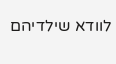לוודא שילדיהם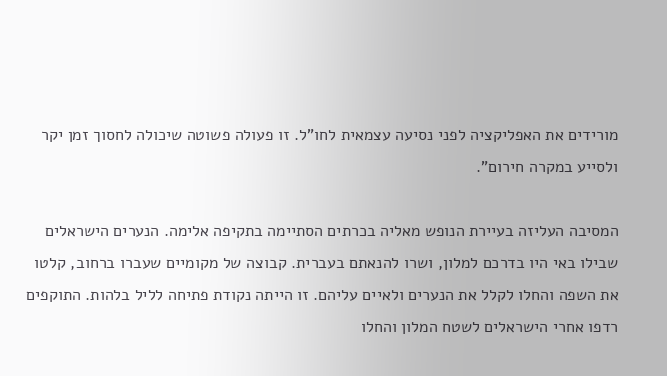מורידים את האפליקציה לפני נסיעה עצמאית לחו"ל. זו פעולה פשוטה שיכולה לחסוך זמן יקר ולסייע במקרה חירום".

המסיבה העליזה בעיירת הנופש מאליה בכרתים הסתיימה בתקיפה אלימה. הנערים הישראלים שבילו באי היו בדרכם למלון, ושרו להנאתם בעברית. קבוצה של מקומיים שעברו ברחוב, קלטו את השפה והחלו לקלל את הנערים ולאיים עליהם. זו הייתה נקודת פתיחה לליל בלהות. התוקפים רדפו אחרי הישראלים לשטח המלון והחלו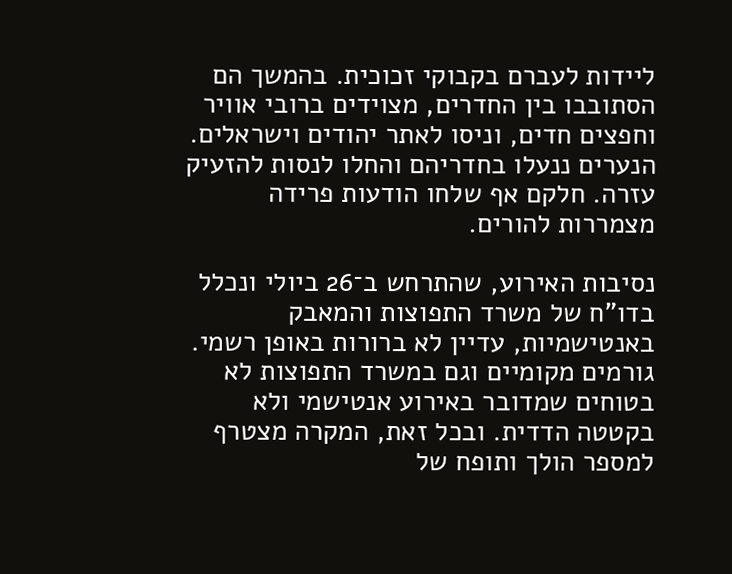ליידות לעברם בקבוקי זכוכית. בהמשך הם הסתובבו בין החדרים, מצוידים ברובי אוויר וחפצים חדים, וניסו לאתר יהודים וישראלים. הנערים ננעלו בחדריהם והחלו לנסות להזעיק עזרה. חלקם אף שלחו הודעות פרידה מצמררות להורים.

נסיבות האירוע, שהתרחש ב־26 ביולי ונכלל בדו"ח של משרד התפוצות והמאבק באנטישמיות, עדיין לא ברורות באופן רשמי. גורמים מקומיים וגם במשרד התפוצות לא בטוחים שמדובר באירוע אנטישמי ולא בקטטה הדדית. ובכל זאת, המקרה מצטרף למספר הולך ותופח של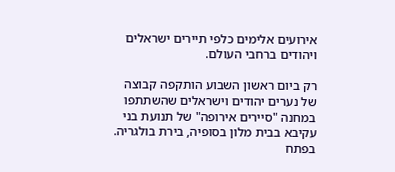אירועים אלימים כלפי תיירים ישראלים ויהודים ברחבי העולם.

רק ביום ראשון השבוע הותקפה קבוצה של נערים יהודים וישראלים שהשתתפו במחנה "סיירים אירופה" של תנועת בני עקיבא בבית מלון בסופיה, בירת בולגריה. בפתח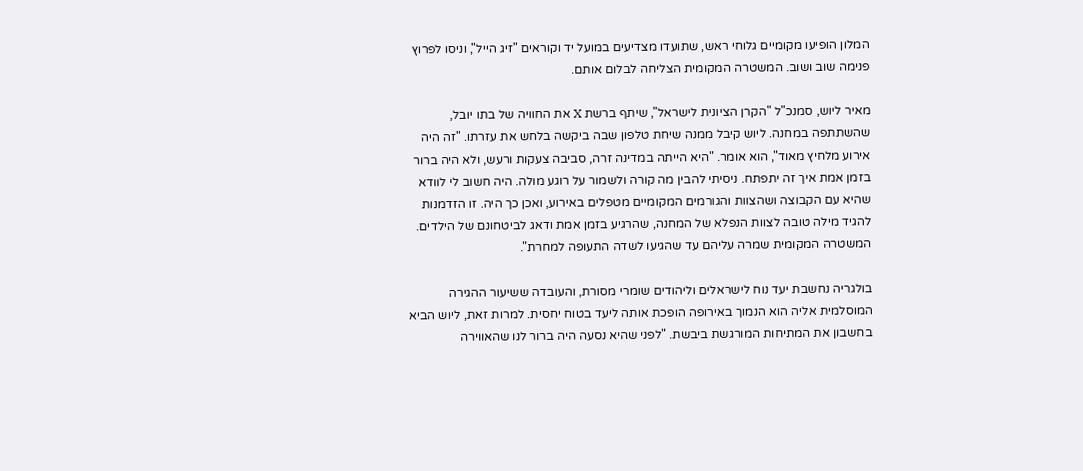המלון הופיעו מקומיים גלוחי ראש, שתועדו מצדיעים במועל יד וקוראים "זיג הייל", וניסו לפרוץ פנימה שוב ושוב. המשטרה המקומית הצליחה לבלום אותם.

מאיר ליוש, סמנכ"ל "הקרן הציונית לישראל", שיתף ברשת X את החוויה של בתו יובל, שהשתתפה במחנה. ליוש קיבל ממנה שיחת טלפון שבה ביקשה בלחש את עזרתו. "זה היה אירוע מלחיץ מאוד", הוא אומר. "היא הייתה במדינה זרה, סביבה צעקות ורעש, ולא היה ברור בזמן אמת איך זה יתפתח. ניסיתי להבין מה קורה ולשמור על רוגע מולה. היה חשוב לי לוודא שהיא עם הקבוצה ושהצוות והגורמים המקומיים מטפלים באירוע, ואכן כך היה. זו הזדמנות להגיד מילה טובה לצוות הנפלא של המחנה, שהרגיע בזמן אמת ודאג לביטחונם של הילדים. המשטרה המקומית שמרה עליהם עד שהגיעו לשדה התעופה למחרת".

בולגריה נחשבת יעד נוח לישראלים וליהודים שומרי מסורת, והעובדה ששיעור ההגירה המוסלמית אליה הוא הנמוך באירופה הופכת אותה ליעד בטוח יחסית. למרות זאת, ליוש הביא בחשבון את המתיחות המורגשת ביבשת. "לפני שהיא נסעה היה ברור לנו שהאווירה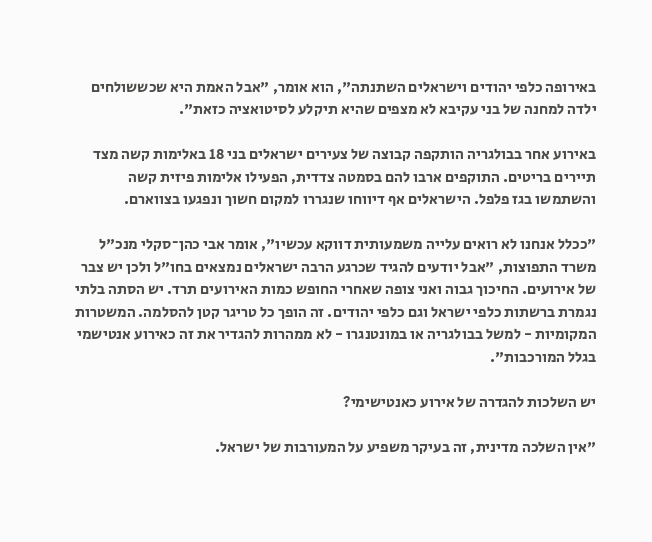באירופה כלפי יהודים וישראלים השתנתה", הוא אומר, "אבל האמת היא שכששולחים ילדה למחנה של בני עקיבא לא מצפים שהיא תיקלע לסיטואציה כזאת".

באירוע אחר בבולגריה הותקפה קבוצה של צעירים ישראלים בני 18 באלימות קשה מצד תיירים בריטים. התוקפים ארבו להם בסמטה צדדית, הפעילו אלימות פיזית קשה והשתמשו בגז פלפל. הישראלים אף דיווחו שנגררו למקום חשוך ונפגעו בצווארם.

"ככלל אנחנו לא רואים עלייה משמעותית דווקא עכשיו", אומר אבי כהן־סקלי מנכ"ל משרד התפוצות, "אבל יודעים להגיד שכרגע הרבה ישראלים נמצאים בחו"ל ולכן יש צבר של אירועים. החיכוך גבוה ואני צופה שאחרי החופש כמות האירועים תרד. יש הסתה בלתי נגמרת ברשתות כלפי ישראל וגם כלפי יהודים. זה הופך כל טריגר קטן להסלמה. המשטרות המקומיות - למשל בבולגריה או במונטנגרו - לא ממהרות להגדיר את זה כאירוע אנטישמי בגלל המורכבות".

יש השלכות להגדרה של אירוע כאנטישימי?

"אין השלכה מדינית, זה בעיקר משפיע על המעורבות של ישראל.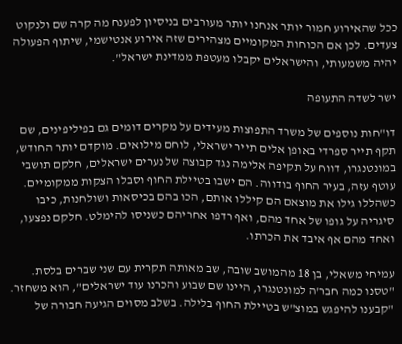ככל שהאירוע חמור יותר אנחנו יותר מעורבים בניסיון לפענח מה קרה שם ולנקוט צעדים. לכן אם הכוחות המקומיים מצהירים שזה אירוע אנטישמי, שיתוף הפעולה יהיה משמעותי, והישראלים יקבלו מעטפת ממדינת ישראל".

ישר לשדה התעופה

דו"חות נוספים של משרד התפוצות מעידים על מקרים דומים גם בפיליפינים, שם תקף תייר ספרדי באופן אלים תייר ישראלי, לוחם מילואים. מוקדם יותר החודש, במונטנגרו, דווח על תקיפה אלימה נגד קבוצה של נערים ישראלים, חלקם תושבי עוטף עזה, בעיר החוף בודווה. הם ישבו בטיילת החוף וסבלו הצקות ממקומיים. כשהללו גילו את מוצאם הם קיללו אותם, הכו בהם בכיסאות ושולחנות, כיבו סיגריה על גופו של אחד מהם, ואף רדפו אחריהם כשניסו להימלט. חלקם נפצעו, ואחד מהם אף איבד את הכרתו.

עמיחי משאלי, בן 18 מהמושב שובה, שב מאותה תקרית עם שני שברים בלסת. "טסנו כמה חבר'ה למונטנגרו, היינו שם שבוע והכרנו עוד ישראלים", הוא משחזר. "קבענו להיפגש במוצ"ש בטיילת החוף בלילה. בשלב מסוים הגיעה חבורה של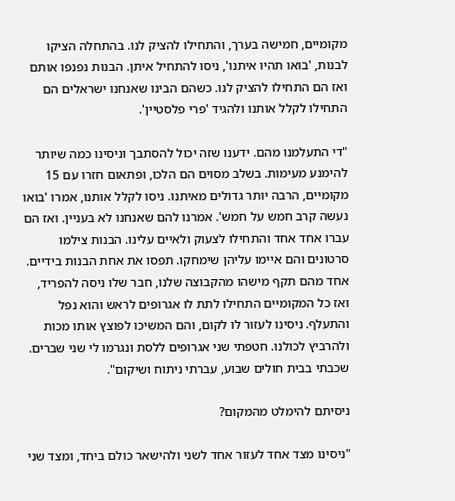מקומיים, חמישה בערך, והתחילו להציק לנו. בהתחלה הציקו לבנות, 'בואו תהיו איתנו', ניסו להתחיל איתן. הבנות נפנפו אותם ואז הם התחילו להציק לנו. כשהם הבינו שאנחנו ישראלים הם התחילו לקלל אותנו ולהגיד 'פרי פלסטיין'.

"די התעלמנו מהם. ידענו שזה יכול להסתבך וניסינו כמה שיותר להימנע מעימות. בשלב מסוים הם הלכו, ופתאום חזרו עם 15 מקומיים, הרבה יותר גדולים מאיתנו. ניסו לקלל אותנו, אמרו 'בואו נעשה קרב חמש על חמש'. אמרנו להם שאנחנו לא בעניין. ואז הם עברו אחד אחד והתחילו לצעוק ולאיים עלינו. הבנות צילמו סרטונים והם איימו עליהן שימחקו. תפסו את אחת הבנות בידיים. אחד מהם תקף מישהו מהקבוצה שלנו, חבר שלו ניסה להפריד, ואז כל המקומיים התחילו לתת לו אגרופים לראש והוא נפל והתעלף. ניסינו לעזור לו לקום, והם המשיכו לפוצץ אותו מכות ולהרביץ לכולנו. חטפתי שני אגרופים ללסת ונגרמו לי שני שברים. שכבתי בבית חולים שבוע, עברתי ניתוח ושיקום".

ניסיתם להימלט מהמקום?

"ניסינו מצד אחד לעזור אחד לשני ולהישאר כולם ביחד, ומצד שני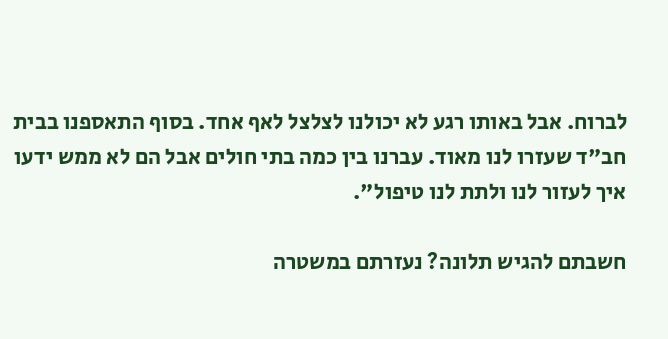לברוח. אבל באותו רגע לא יכולנו לצלצל לאף אחד. בסוף התאספנו בבית חב"ד שעזרו לנו מאוד. עברנו בין כמה בתי חולים אבל הם לא ממש ידעו איך לעזור לנו ולתת לנו טיפול".

חשבתם להגיש תלונה? נעזרתם במשטרה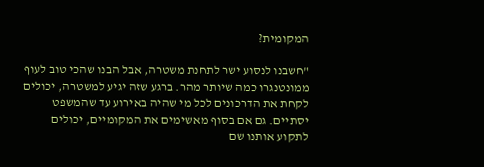המקומית?

"חשבנו לנסוע ישר לתחנת משטרה, אבל הבנו שהכי טוב לעוף ממונטנגרו כמה שיותר מהר. ברגע שזה יגיע למשטרה, יכולים לקחת את הדרכונים לכל מי שהיה באירוע עד שהמשפט יסתיים. גם אם בסוף מאשימים את המקומיים, יכולים לתקוע אותנו שם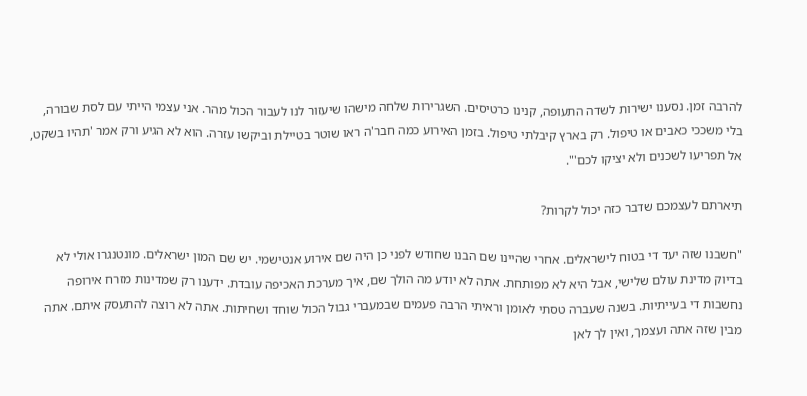להרבה זמן. נסענו ישירות לשדה התעופה, קנינו כרטיסים. השגרירות שלחה מישהו שיעזור לנו לעבור הכול מהר. אני עצמי הייתי עם לסת שבורה, בלי משככי כאבים או טיפול. רק בארץ קיבלתי טיפול. בזמן האירוע כמה חבר'ה ראו שוטר בטיילת וביקשו עזרה. הוא לא הגיע ורק אמר 'תהיו בשקט, אל תפריעו לשכנים ולא יציקו לכם'".

תיארתם לעצמכם שדבר כזה יכול לקרות?

"חשבנו שזה יעד די בטוח לישראלים. אחרי שהיינו שם הבנו שחודש לפני כן היה שם אירוע אנטישמי. יש שם המון ישראלים. מונטנגרו אולי לא בדיוק מדינת עולם שלישי, אבל היא לא מפותחת. אתה לא יודע מה הולך שם, איך מערכת האכיפה עובדת. ידענו רק שמדינות מזרח אירופה נחשבות די בעייתיות. בשנה שעברה טסתי לאומן וראיתי הרבה פעמים שבמעברי גבול הכול שוחד ושחיתות. אתה לא רוצה להתעסק איתם. אתה מבין שזה אתה ועצמך, ואין לך לאן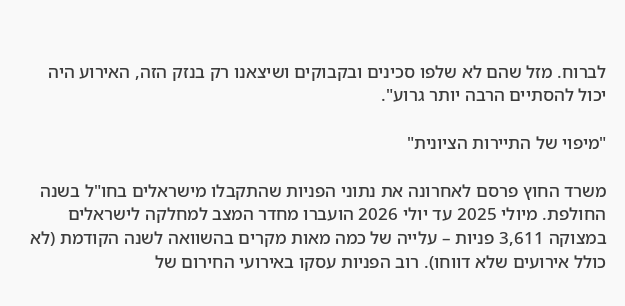לברוח. מזל שהם לא שלפו סכינים ובקבוקים ושיצאנו רק בנזק הזה, האירוע היה יכול להסתיים הרבה יותר גרוע".

"מיפוי של התיירות הציונית"

משרד החוץ פרסם לאחרונה את נתוני הפניות שהתקבלו מישראלים בחו"ל בשנה החולפת. מיולי 2025 עד יולי 2026 הועברו מחדר המצב למחלקה לישראלים במצוקה 3,611 פניות – עלייה של כמה מאות מקרים בהשוואה לשנה הקודמת (לא כולל אירועים שלא דווחו). רוב הפניות עסקו באירועי החירום של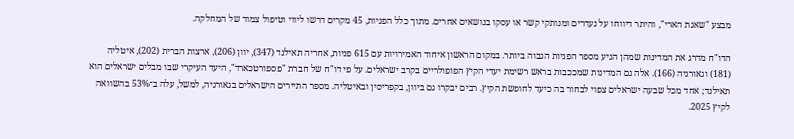מבצע "שאגת הארי", והיתר דיווחו על נעדרים ומנותקי קשר או עסקו בנושאים אחרים. מתוך כלל הפניות, 45 מקרים דרשו ליווי וטיפול צמוד של המחלקה.

הדו"ח מדרג את המדינות שמהן הגיע מספר הפניות הגבוה ביותר. במקום הראשון איחוד האמירויות עם 615 פניות, אחריה תאילנד (347), יוון (206), ארצות הברית (202), איטליה (181) וגאורגיה (166). אלה גם המדינות שמככבות בראש רשימת יעדי הקיץ הפופולריים בקרב ישראלים. על פי דו"ח של חברת "פספורטכארד", היעד העיקרי שבו מבלים ישראלים הוא תאילנד; אחד מכל שבעה ישראלים צפוי לבחור בה כיעד לחופשת הקיץ. רבים יבקרו גם ביוון, בקפריסין ובאיטליה. מספר התיירים הישראלים בגאורגיה, למשל, עלה ב־53% בהשוואה לקיץ 2025.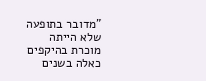"מדובר בתופעה שלא הייתה מוכרת בהיקפים כאלה בשנים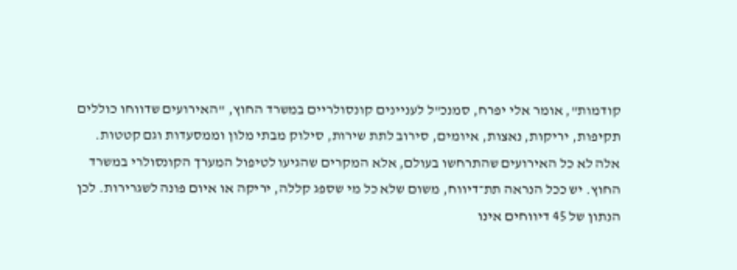קודמות", אומר אלי יפרח, סמנכ"ל לעניינים קונסולריים במשרד החוץ, "האירועים שדווחו כוללים תקיפות, יריקות, נאצות, איומים, סירוב לתת שירות, סילוק מבתי מלון וממסעדות וגם קטטות. אלה לא כל האירועים שהתרחשו בעולם, אלא המקרים שהגיעו לטיפול המערך הקונסולרי במשרד החוץ. יש ככל הנראה תת־דיווח, משום שלא כל מי שספג קללה, יריקה או איום פונה לשגרירות. לכן הנתון של 45 דיווחים אינו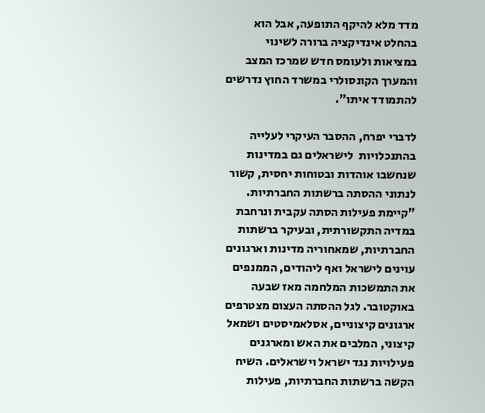מדד מלא להיקף התופעה, אבל הוא בהחלט אינדיקציה ברורה לשינוי במציאות ולעומס חדש שמרכז המצב והמערך הקונסולרי במשרד החוץ נדרשים להתמודד איתו".

לדברי יפרח, ההסבר העיקרי לעלייה בהתנכלויות  לישראלים גם במדינות שנחשבו אוהדות ובטוחות יחסית, קשור לנתוני ההסתה ברשתות החברתיות. "קיימת פעילות הסתה עקבית ונרחבת במדיה התקשורתית, ובעיקר ברשתות החברתיות, שמאחוריה מדינות וארגונים עוינים לישראל ואף ליהודים, הממנפים את התמשכות המלחמה מאז שבעה באוקטובר. לגל ההסתה העצום מצטרפים ארגונים קיצוניים, אסלאמיסטים ושמאל קיצוני, המלבים את האש ומארגנים פעילויות נגד ישראל וישראלים. השיח הקשה ברשתות החברתיות, פעילות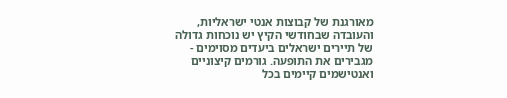מאורגנת של קבוצות אנטי ישראליות, והעובדה שבחודשי הקיץ יש נוכחות גדולה של תיירים ישראלים ביעדים מסוימים - מגבירים את התופעה. גורמים קיצוניים ואנטישמים קיימים בכל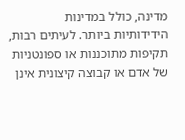מדינה, כולל במדינות הידידותיות ביותר. לעיתים רבות, תקיפות מתוכננות או ספונטניות של אדם או קבוצה קיצונית אינן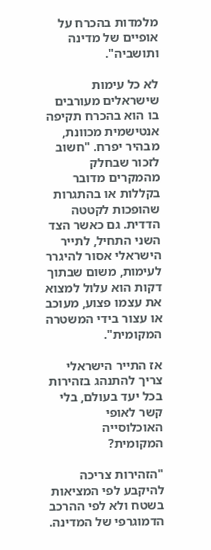מלמדות בהכרח על אופיים של מדינה ותושביה".

לא כל עימות שישראלים מעורבים בו הוא בהכרח תקיפה אנטישמית מכוונת, מבהיר יפרח. "חשוב לזכור שבחלק מהמקרים מדובר בקללות או בהתגרות שהופכות לקטטה הדדית. גם כאשר הצד השני התחיל, לתייר הישראלי אסור להיגרר לעימות, משום שבתוך דקות הוא עלול למצוא את עצמו פצוע, מעוכב או עצור בידי המשטרה המקומית".

אז התייר הישראלי צריך להתנהג בזהירות בכל יעד בעולם, בלי קשר לאופי האוכלוסייה המקומית?

"הזהירות צריכה להיקבע לפי המציאות בשטח ולא לפי ההרכב הדמוגרפי של המדינה.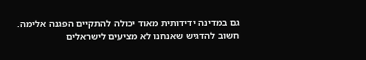גם במדינה ידידותית מאוד יכולה להתקיים הפגנה אלימה. חשוב להדגיש שאנחנו לא מציעים לישראלים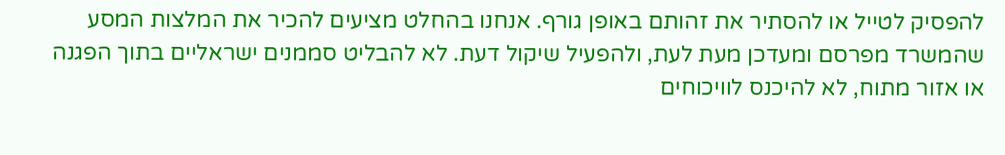להפסיק לטייל או להסתיר את זהותם באופן גורף. אנחנו בהחלט מציעים להכיר את המלצות המסע שהמשרד מפרסם ומעדכן מעת לעת, ולהפעיל שיקול דעת. לא להבליט סממנים ישראליים בתוך הפגנה או אזור מתוח, לא להיכנס לוויכוחים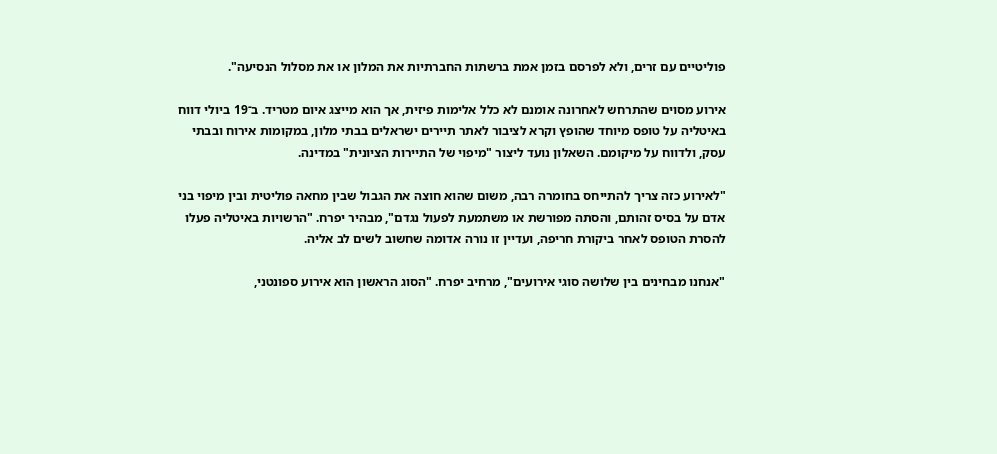פוליטיים עם זרים, ולא לפרסם בזמן אמת ברשתות החברתיות את המלון או את מסלול הנסיעה".

אירוע מסוים שהתרחש לאחרונה אומנם לא כלל אלימות פיזית, אך הוא מייצג איום מטריד. ב־19 ביולי דווח באיטליה על טופס מיוחד שהופץ וקרא לציבור לאתר תיירים ישראלים בבתי מלון, במקומות אירוח ובבתי עסק, ולדווח על מיקומם. השאלון נועד ליצור "מיפוי של התיירות הציונית" במדינה.

"לאירוע כזה צריך להתייחס בחומרה רבה, משום שהוא חוצה את הגבול שבין מחאה פוליטית ובין מיפוי בני אדם על בסיס זהותם, והסתה מפורשת או משתמעת לפעול נגדם", מבהיר יפרח. "הרשויות באיטליה פעלו להסרת הטופס לאחר ביקורת חריפה, ועדיין זו נורה אדומה שחשוב לשים לב אליה.

"אנחנו מבחינים בין שלושה סוגי אירועים", מרחיב יפרח. "הסוג הראשון הוא אירוע ספונטני,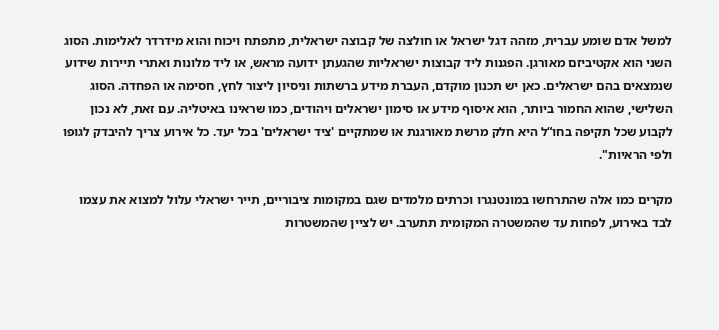למשל אדם שומע עברית, מזהה דגל ישראל או חולצה של קבוצה ישראלית, מתפתח ויכוח והוא מידרדר לאלימות. הסוג השני הוא אקטיביזם מאורגן. הפגנות ליד קבוצות ישראליות שהגעתן ידועה מראש, או ליד מלונות ואתרי תיירות שידוע שנמצאים בהם ישראלים. כאן יש תכנון מוקדם, העברת מידע ברשתות וניסיון ליצור לחץ, חסימה או הפחדה. הסוג השלישי, שהוא החמור ביותר, הוא איסוף מידע או סימון ישראלים ויהודים, כמו שראינו באיטליה. עם זאת, לא נכון לקבוע שכל תקיפה בחו“ל היא חלק מרשת מאורגנת או שמתקיים 'ציד ישראלים' בכל יעד. כל אירוע צריך להיבדק לגופו ולפי הראיות".

מקרים כמו אלה שהתרחשו במונטנגרו וכרתים מלמדים שגם במקומות ציבוריים, תייר ישראלי עלול למצוא את עצמו לבד באירוע, לפחות עד שהמשטרה המקומית תתערב. יש לציין שהמשטרות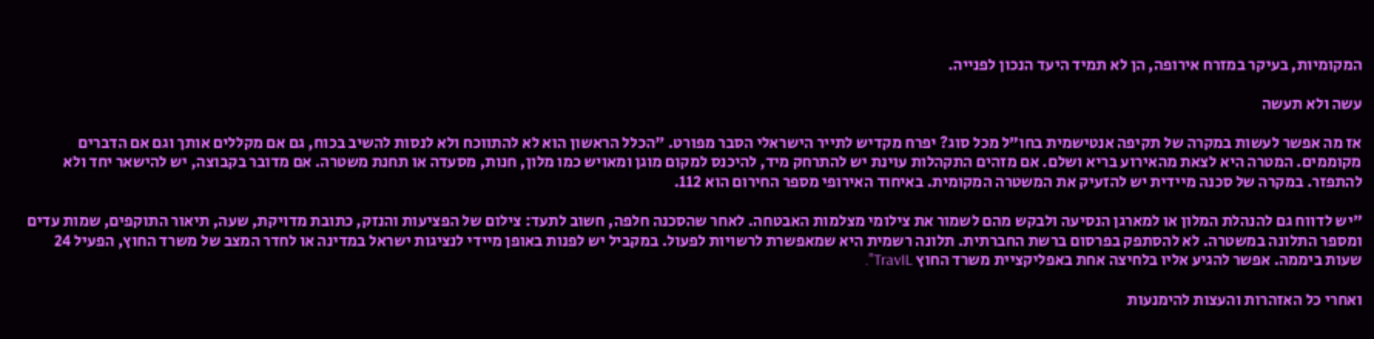המקומיות, בעיקר במזרח אירופה, הן לא תמיד היעד הנכון לפנייה.

עשה ולא תעשה

אז מה אפשר לעשות במקרה של תקיפה אנטישמית בחו"ל מכל סוג? יפרח מקדיש לתייר הישראלי הסבר מפורט. "הכלל הראשון הוא לא להתווכח ולא לנסות להשיב בכוח, גם אם מקללים אותך וגם אם הדברים מקוממים. המטרה היא לצאת מהאירוע בריא ושלם. אם מזהים התקהלות עוינת יש להתרחק מיד, להיכנס למקום מוגן ומאויש כמו מלון, חנות, מסעדה או תחנת משטרה. אם מדובר בקבוצה, יש להישאר יחד ולא להתפזר. במקרה של סכנה מיידית יש להזעיק את המשטרה המקומית. באיחוד האירופי מספר החירום הוא 112.

"יש לדווח גם להנהלת המלון או למארגן הנסיעה ולבקש מהם לשמור את צילומי מצלמות האבטחה. לאחר שהסכנה חלפה, חשוב לתעד: צילום של הפציעות והנזק, כתובת מדויקת, שעה, תיאור התוקפים, שמות עדים ומספר התלונה במשטרה. לא להסתפק בפרסום ברשת החברתית. תלונה רשמית היא שמאפשרת לרשויות לפעול. במקביל יש לפנות באופן מיידי לנציגות ישראל במדינה או לחדר המצב של משרד החוץ, הפעיל 24 שעות ביממה. אפשר להגיע אליו בלחיצה אחת באפליקציית משרד החוץ TravIL".

ואחרי כל האזהרות והעצות להימנעות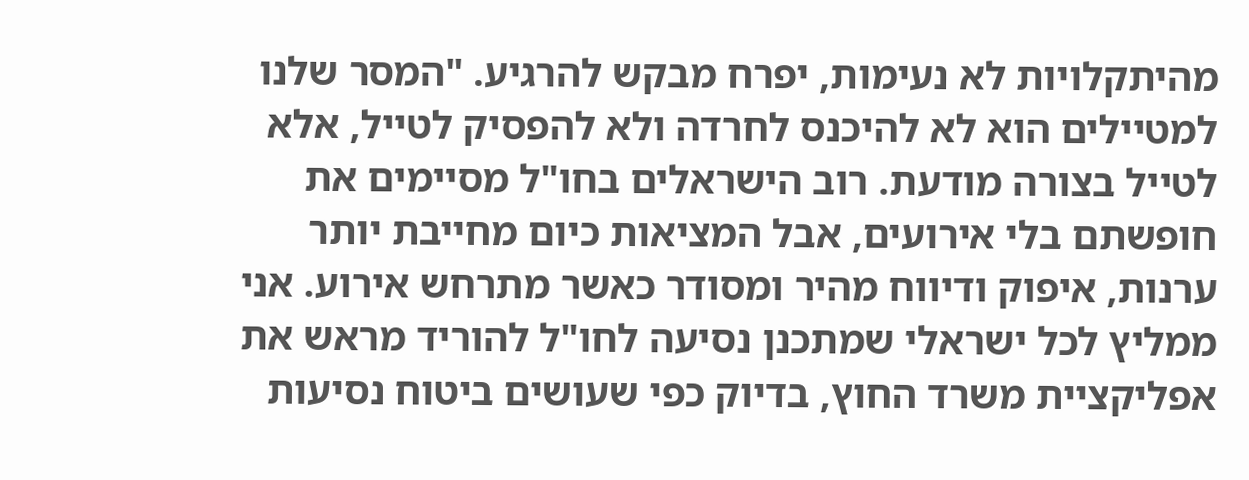מהיתקלויות לא נעימות, יפרח מבקש להרגיע. "המסר שלנו למטיילים הוא לא להיכנס לחרדה ולא להפסיק לטייל, אלא לטייל בצורה מודעת. רוב הישראלים בחו"ל מסיימים את חופשתם בלי אירועים, אבל המציאות כיום מחייבת יותר ערנות, איפוק ודיווח מהיר ומסודר כאשר מתרחש אירוע. אני ממליץ לכל ישראלי שמתכנן נסיעה לחו"ל להוריד מראש את אפליקציית משרד החוץ, בדיוק כפי שעושים ביטוח נסיעות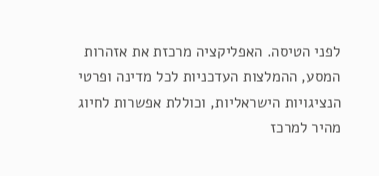לפני הטיסה. האפליקציה מרכזת את אזהרות המסע, ההמלצות העדכניות לכל מדינה ופרטי הנציגויות הישראליות, וכוללת אפשרות לחיוג מהיר למרכז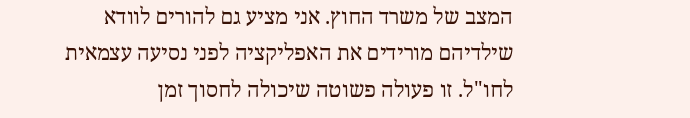המצב של משרד החוץ. אני מציע גם להורים לוודא שילדיהם מורידים את האפליקציה לפני נסיעה עצמאית לחו"ל. זו פעולה פשוטה שיכולה לחסוך זמן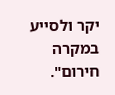יקר ולסייע במקרה חירום".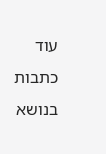עוד כתבות בנושא